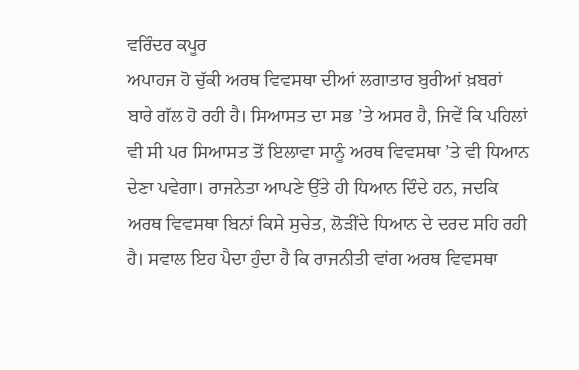ਵਰਿੰਦਰ ਕਪੂਰ
ਅਪਾਹਜ ਹੋ ਚੁੱਕੀ ਅਰਥ ਵਿਵਸਥਾ ਦੀਆਂ ਲਗਾਤਾਰ ਬੁਰੀਆਂ ਖ਼ਬਰਾਂ ਬਾਰੇ ਗੱਲ ਹੋ ਰਹੀ ਹੈ। ਸਿਆਸਤ ਦਾ ਸਭ ’ਤੇ ਅਸਰ ਹੈ, ਜਿਵੇਂ ਕਿ ਪਹਿਲਾਂ ਵੀ ਸੀ ਪਰ ਸਿਆਸਤ ਤੋਂ ਇਲਾਵਾ ਸਾਨੂੰ ਅਰਥ ਵਿਵਸਥਾ ’ਤੇ ਵੀ ਧਿਆਨ ਦੇਣਾ ਪਵੇਗਾ। ਰਾਜਨੇਤਾ ਆਪਣੇ ਉੱਤੇ ਹੀ ਧਿਆਨ ਦਿੰਦੇ ਹਨ, ਜਦਕਿ ਅਰਥ ਵਿਵਸਥਾ ਬਿਨਾਂ ਕਿਸੇ ਸੁਚੇਤ, ਲੋੜੀਂਦੇ ਧਿਆਨ ਦੇ ਦਰਦ ਸਹਿ ਰਹੀ ਹੈ। ਸਵਾਲ ਇਹ ਪੈਦਾ ਹੁੰਦਾ ਹੈ ਕਿ ਰਾਜਨੀਤੀ ਵਾਂਗ ਅਰਥ ਵਿਵਸਥਾ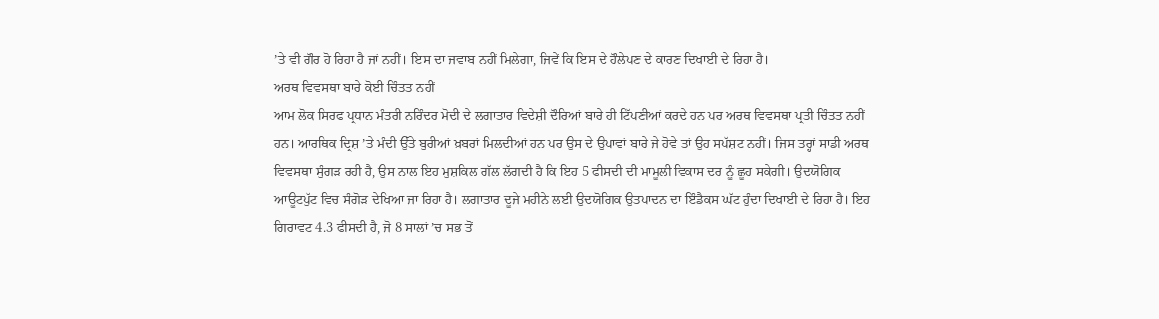’ਤੇ ਵੀ ਗੌਰ ਹੋ ਰਿਹਾ ਹੈ ਜਾਂ ਨਹੀਂ। ਇਸ ਦਾ ਜਵਾਬ ਨਹੀਂ ਮਿਲੇਗਾ, ਜਿਵੇਂ ਕਿ ਇਸ ਦੇ ਹੌਲੇਪਣ ਦੇ ਕਾਰਣ ਦਿਖਾਈ ਦੇ ਰਿਹਾ ਹੈ।
ਅਰਥ ਵਿਵਸਥਾ ਬਾਰੇ ਕੋਈ ਚਿੰਤਤ ਨਹੀਂ
ਆਮ ਲੋਕ ਸਿਰਫ ਪ੍ਰਧਾਨ ਮੰਤਰੀ ਨਰਿੰਦਰ ਮੋਦੀ ਦੇ ਲਗਾਤਾਰ ਵਿਦੇਸ਼ੀ ਦੌਰਿਆਂ ਬਾਰੇ ਹੀ ਟਿੱਪਣੀਆਂ ਕਰਦੇ ਹਨ ਪਰ ਅਰਥ ਵਿਵਸਥਾ ਪ੍ਰਤੀ ਚਿੰਤਤ ਨਹੀਂ ਹਨ। ਆਰਥਿਕ ਦ੍ਰਿਸ਼ ’ਤੇ ਮੰਦੀ ਉੱਤੇ ਬੁਰੀਆਂ ਖ਼ਬਰਾਂ ਮਿਲਦੀਆਂ ਹਨ ਪਰ ਉਸ ਦੇ ਉਪਾਵਾਂ ਬਾਰੇ ਜੇ ਹੋਵੇ ਤਾਂ ਉਹ ਸਪੱਸ਼ਟ ਨਹੀਂ। ਜਿਸ ਤਰ੍ਹਾਂ ਸਾਡੀ ਅਰਥ ਵਿਵਸਥਾ ਸੁੰਗੜ ਰਹੀ ਹੈ, ਉਸ ਨਾਲ ਇਹ ਮੁਸ਼ਕਿਲ ਗੱਲ ਲੱਗਦੀ ਹੈ ਕਿ ਇਹ 5 ਫੀਸਦੀ ਦੀ ਮਾਮੂਲੀ ਵਿਕਾਸ ਦਰ ਨੂੰ ਛੂਹ ਸਕੇਗੀ। ਉਦਯੋਗਿਕ ਆਊਟਪੁੱਟ ਵਿਚ ਸੰਗੋੜ ਦੇਖਿਆ ਜਾ ਰਿਹਾ ਹੈ। ਲਗਾਤਾਰ ਦੂਜੇ ਮਹੀਨੇ ਲਈ ਉਦਯੋਗਿਕ ਉਤਪਾਦਨ ਦਾ ਇੰਡੈਕਸ ਘੱਟ ਹੁੰਦਾ ਦਿਖਾਈ ਦੇ ਰਿਹਾ ਹੈ। ਇਹ ਗਿਰਾਵਟ 4.3 ਫੀਸਦੀ ਹੈ, ਜੋ 8 ਸਾਲਾਂ ’ਚ ਸਭ ਤੋਂ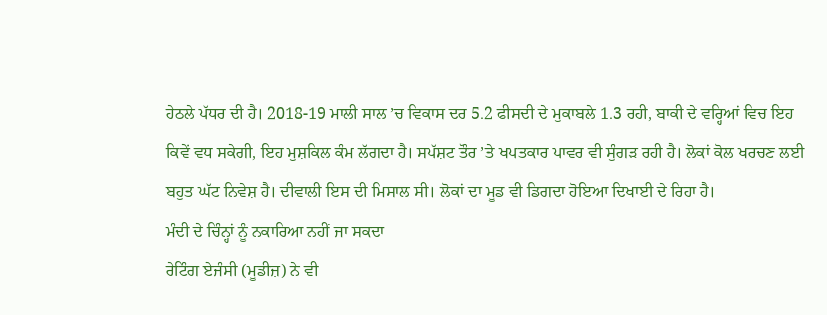ਹੇਠਲੇ ਪੱਧਰ ਦੀ ਹੈ। 2018-19 ਮਾਲੀ ਸਾਲ ’ਚ ਵਿਕਾਸ ਦਰ 5.2 ਫੀਸਦੀ ਦੇ ਮੁਕਾਬਲੇ 1.3 ਰਹੀ, ਬਾਕੀ ਦੇ ਵਰ੍ਹਿਆਂ ਵਿਚ ਇਹ ਕਿਵੇਂ ਵਧ ਸਕੇਗੀ, ਇਹ ਮੁਸ਼ਕਿਲ ਕੰਮ ਲੱਗਦਾ ਹੈ। ਸਪੱਸ਼ਟ ਤੌਰ ’ਤੇ ਖਪਤਕਾਰ ਪਾਵਰ ਵੀ ਸੁੰਗੜ ਰਹੀ ਹੈ। ਲੋਕਾਂ ਕੋਲ ਖਰਚਣ ਲਈ ਬਹੁਤ ਘੱਟ ਨਿਵੇਸ਼ ਹੈ। ਦੀਵਾਲੀ ਇਸ ਦੀ ਮਿਸਾਲ ਸੀ। ਲੋਕਾਂ ਦਾ ਮੂਡ ਵੀ ਡਿਗਦਾ ਹੋਇਆ ਦਿਖਾਈ ਦੇ ਰਿਹਾ ਹੈ।
ਮੰਦੀ ਦੇ ਚਿੰਨ੍ਹਾਂ ਨੂੰ ਨਕਾਰਿਆ ਨਹੀਂ ਜਾ ਸਕਦਾ
ਰੇਟਿੰਗ ਏਜੰਸੀ (ਮੂਡੀਜ਼) ਨੇ ਵੀ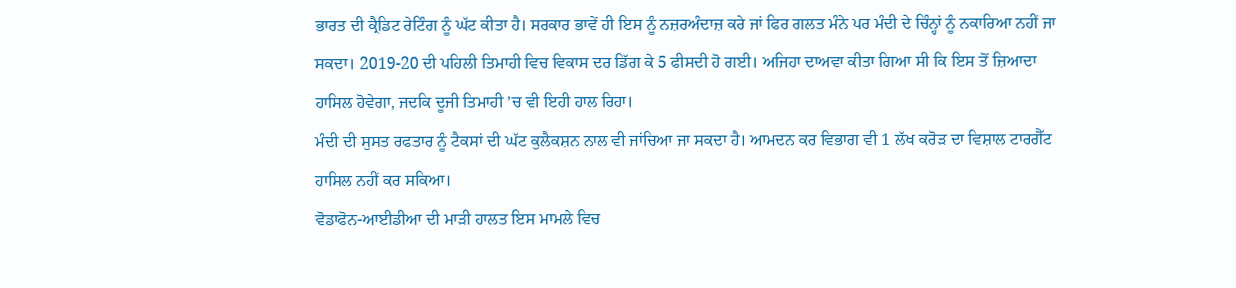ਭਾਰਤ ਦੀ ਕ੍ਰੈਡਿਟ ਰੇਟਿੰਗ ਨੂੰ ਘੱਟ ਕੀਤਾ ਹੈ। ਸਰਕਾਰ ਭਾਵੇਂ ਹੀ ਇਸ ਨੂੰ ਨਜ਼ਰਅੰਦਾਜ਼ ਕਰੇ ਜਾਂ ਫਿਰ ਗਲਤ ਮੰਨੇ ਪਰ ਮੰਦੀ ਦੇ ਚਿੰਨ੍ਹਾਂ ਨੂੰ ਨਕਾਰਿਆ ਨਹੀਂ ਜਾ ਸਕਦਾ। 2019-20 ਦੀ ਪਹਿਲੀ ਤਿਮਾਹੀ ਵਿਚ ਵਿਕਾਸ ਦਰ ਡਿੱਗ ਕੇ 5 ਫੀਸਦੀ ਹੋ ਗਈ। ਅਜਿਹਾ ਦਾਅਵਾ ਕੀਤਾ ਗਿਆ ਸੀ ਕਿ ਇਸ ਤੋਂ ਜ਼ਿਆਦਾ ਹਾਸਿਲ ਹੋਵੇਗਾ, ਜਦਕਿ ਦੂਜੀ ਤਿਮਾਹੀ ’ਚ ਵੀ ਇਹੀ ਹਾਲ ਰਿਹਾ।
ਮੰਦੀ ਦੀ ਸੁਸਤ ਰਫਤਾਰ ਨੂੰ ਟੈਕਸਾਂ ਦੀ ਘੱਟ ਕੁਲੈਕਸ਼ਨ ਨਾਲ ਵੀ ਜਾਂਚਿਆ ਜਾ ਸਕਦਾ ਹੈ। ਆਮਦਨ ਕਰ ਵਿਭਾਗ ਵੀ 1 ਲੱਖ ਕਰੋੜ ਦਾ ਵਿਸ਼ਾਲ ਟਾਰਗੈੱਟ ਹਾਸਿਲ ਨਹੀਂ ਕਰ ਸਕਿਆ।
ਵੋਡਾਫੋਨ-ਆਈਡੀਆ ਦੀ ਮਾੜੀ ਹਾਲਤ ਇਸ ਮਾਮਲੇ ਵਿਚ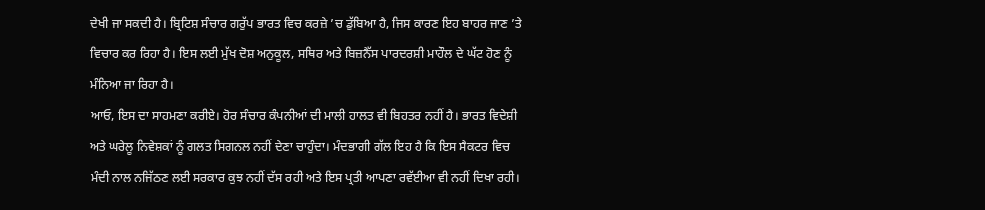ਦੇਖੀ ਜਾ ਸਕਦੀ ਹੈ। ਬ੍ਰਿਟਿਸ਼ ਸੰਚਾਰ ਗਰੁੱਪ ਭਾਰਤ ਵਿਚ ਕਰਜ਼ੇ ’ਚ ਡੁੱਬਿਆ ਹੈ, ਜਿਸ ਕਾਰਣ ਇਹ ਬਾਹਰ ਜਾਣ ’ਤੇ ਵਿਚਾਰ ਕਰ ਰਿਹਾ ਹੈ। ਇਸ ਲਈ ਮੁੱਖ ਦੋਸ਼ ਅਨੁਕੂਲ, ਸਥਿਰ ਅਤੇ ਬਿਜ਼ਨੈੱਸ ਪਾਰਦਰਸ਼ੀ ਮਾਹੌਲ ਦੇ ਘੱਟ ਹੋਣ ਨੂੰ ਮੰਨਿਆ ਜਾ ਰਿਹਾ ਹੈ।
ਆਓ, ਇਸ ਦਾ ਸਾਹਮਣਾ ਕਰੀਏ। ਹੋਰ ਸੰਚਾਰ ਕੰਪਨੀਆਂ ਦੀ ਮਾਲੀ ਹਾਲਤ ਵੀ ਬਿਹਤਰ ਨਹੀਂ ਹੈ। ਭਾਰਤ ਵਿਦੇਸ਼ੀ ਅਤੇ ਘਰੇਲੂ ਨਿਵੇਸ਼ਕਾਂ ਨੂੰ ਗਲਤ ਸਿਗਨਲ ਨਹੀਂ ਦੇਣਾ ਚਾਹੁੰਦਾ। ਮੰਦਭਾਗੀ ਗੱਲ ਇਹ ਹੈ ਕਿ ਇਸ ਸੈਕਟਰ ਵਿਚ ਮੰਦੀ ਨਾਲ ਨਜਿੱਠਣ ਲਈ ਸਰਕਾਰ ਕੁਝ ਨਹੀਂ ਦੱਸ ਰਹੀ ਅਤੇ ਇਸ ਪ੍ਰਤੀ ਆਪਣਾ ਰਵੱਈਆ ਵੀ ਨਹੀਂ ਦਿਖਾ ਰਹੀ।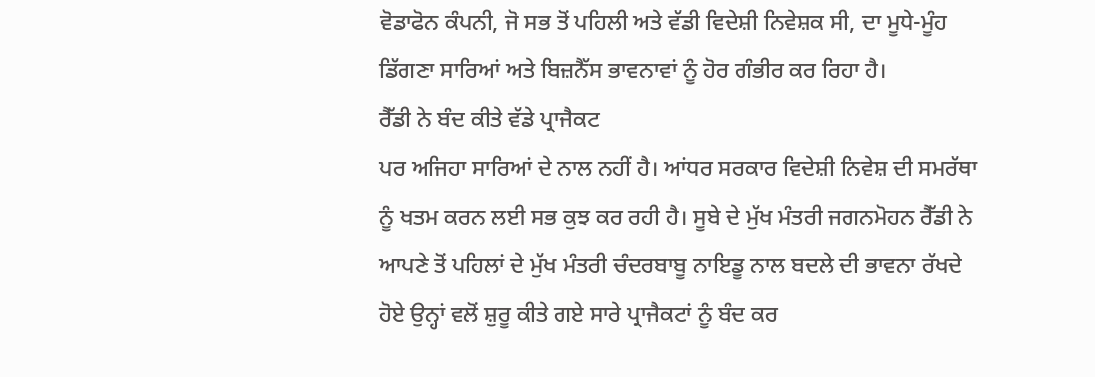ਵੋਡਾਫੋਨ ਕੰਪਨੀ, ਜੋ ਸਭ ਤੋਂ ਪਹਿਲੀ ਅਤੇ ਵੱਡੀ ਵਿਦੇਸ਼ੀ ਨਿਵੇਸ਼ਕ ਸੀ, ਦਾ ਮੂਧੇ-ਮੂੰਹ ਡਿੱਗਣਾ ਸਾਰਿਆਂ ਅਤੇ ਬਿਜ਼ਨੈੱਸ ਭਾਵਨਾਵਾਂ ਨੂੰ ਹੋਰ ਗੰਭੀਰ ਕਰ ਰਿਹਾ ਹੈ।
ਰੈੱਡੀ ਨੇ ਬੰਦ ਕੀਤੇ ਵੱਡੇ ਪ੍ਰਾਜੈਕਟ
ਪਰ ਅਜਿਹਾ ਸਾਰਿਆਂ ਦੇ ਨਾਲ ਨਹੀਂ ਹੈ। ਆਂਧਰ ਸਰਕਾਰ ਵਿਦੇਸ਼ੀ ਨਿਵੇਸ਼ ਦੀ ਸਮਰੱਥਾ ਨੂੰ ਖਤਮ ਕਰਨ ਲਈ ਸਭ ਕੁਝ ਕਰ ਰਹੀ ਹੈ। ਸੂਬੇ ਦੇ ਮੁੱਖ ਮੰਤਰੀ ਜਗਨਮੋਹਨ ਰੈੱਡੀ ਨੇ ਆਪਣੇ ਤੋਂ ਪਹਿਲਾਂ ਦੇ ਮੁੱਖ ਮੰਤਰੀ ਚੰਦਰਬਾਬੂ ਨਾਇਡੂ ਨਾਲ ਬਦਲੇ ਦੀ ਭਾਵਨਾ ਰੱਖਦੇ ਹੋਏ ਉਨ੍ਹਾਂ ਵਲੋਂ ਸ਼ੁਰੂ ਕੀਤੇ ਗਏ ਸਾਰੇ ਪ੍ਰਾਜੈਕਟਾਂ ਨੂੰ ਬੰਦ ਕਰ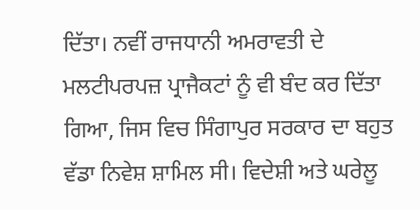ਦਿੱਤਾ। ਨਵੀਂ ਰਾਜਧਾਨੀ ਅਮਰਾਵਤੀ ਦੇ ਮਲਟੀਪਰਪਜ਼ ਪ੍ਰਾਜੈਕਟਾਂ ਨੂੰ ਵੀ ਬੰਦ ਕਰ ਦਿੱਤਾ ਗਿਆ, ਜਿਸ ਵਿਚ ਸਿੰਗਾਪੁਰ ਸਰਕਾਰ ਦਾ ਬਹੁਤ ਵੱਡਾ ਨਿਵੇਸ਼ ਸ਼ਾਮਿਲ ਸੀ। ਵਿਦੇਸ਼ੀ ਅਤੇ ਘਰੇਲੂ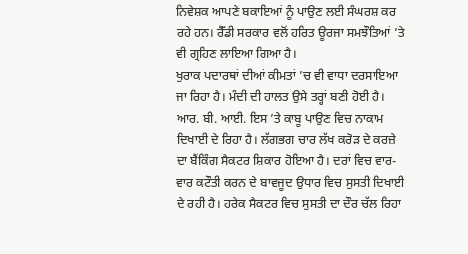ਨਿਵੇਸ਼ਕ ਆਪਣੇ ਬਕਾਇਆਂ ਨੂੰ ਪਾਉਣ ਲਈ ਸੰਘਰਸ਼ ਕਰ ਰਹੇ ਹਨ। ਰੈੱਡੀ ਸਰਕਾਰ ਵਲੋਂ ਹਰਿਤ ਊਰਜਾ ਸਮਝੌਤਿਆਂ ’ਤੇ ਵੀ ਗ੍ਰਹਿਣ ਲਾਇਆ ਗਿਆ ਹੈ।
ਖੁਰਾਕ ਪਦਾਰਥਾਂ ਦੀਆਂ ਕੀਮਤਾਂ ’ਚ ਵੀ ਵਾਧਾ ਦਰਸਾਇਆ ਜਾ ਰਿਹਾ ਹੈ। ਮੰਦੀ ਦੀ ਹਾਲਤ ਉਸੇ ਤਰ੍ਹਾਂ ਬਣੀ ਹੋਈ ਹੈ। ਆਰ. ਬੀ. ਆਈ. ਇਸ ’ਤੇ ਕਾਬੂ ਪਾਉਣ ਵਿਚ ਨਾਕਾਮ ਦਿਖਾਈ ਦੇ ਰਿਹਾ ਹੈ। ਲੱਗਭਗ ਚਾਰ ਲੱਖ ਕਰੋੜ ਦੇ ਕਰਜ਼ੇ ਦਾ ਬੈਂਕਿੰਗ ਸੈਕਟਰ ਸ਼ਿਕਾਰ ਹੋਇਆ ਹੈ। ਦਰਾਂ ਵਿਚ ਵਾਰ-ਵਾਰ ਕਟੌਤੀ ਕਰਨ ਦੇ ਬਾਵਜੂਦ ਉਧਾਰ ਵਿਚ ਸੁਸਤੀ ਦਿਖਾਈ ਦੇ ਰਹੀ ਹੈ। ਹਰੇਕ ਸੈਕਟਰ ਵਿਚ ਸੁਸਤੀ ਦਾ ਦੌਰ ਚੱਲ ਰਿਹਾ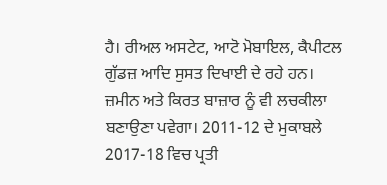ਹੈ। ਰੀਅਲ ਅਸਟੇਟ, ਆਟੋ ਮੋਬਾਇਲ, ਕੈਪੀਟਲ ਗੁੱਡਜ਼ ਆਦਿ ਸੁਸਤ ਦਿਖਾਈ ਦੇ ਰਹੇ ਹਨ।
ਜ਼ਮੀਨ ਅਤੇ ਕਿਰਤ ਬਾਜ਼ਾਰ ਨੂੰ ਵੀ ਲਚਕੀਲਾ ਬਣਾਉਣਾ ਪਵੇਗਾ। 2011-12 ਦੇ ਮੁਕਾਬਲੇ 2017-18 ਵਿਚ ਪ੍ਰਤੀ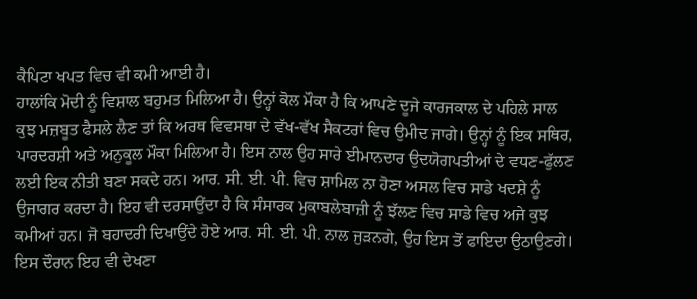ਕੈਪਿਟਾ ਖਪਤ ਵਿਚ ਵੀ ਕਮੀ ਆਈ ਹੈ।
ਹਾਲਾਂਕਿ ਮੋਦੀ ਨੂੰ ਵਿਸ਼ਾਲ ਬਹੁਮਤ ਮਿਲਿਆ ਹੈ। ਉਨ੍ਹਾਂ ਕੋਲ ਮੌਕਾ ਹੈ ਕਿ ਆਪਣੇ ਦੂਜੇ ਕਾਰਜਕਾਲ ਦੇ ਪਹਿਲੇ ਸਾਲ ਕੁਝ ਮਜ਼ਬੂਤ ਫੈਸਲੇ ਲੈਣ ਤਾਂ ਕਿ ਅਰਥ ਵਿਵਸਥਾ ਦੇ ਵੱਖ-ਵੱਖ ਸੈਕਟਰਾਂ ਵਿਚ ਉਮੀਦ ਜਾਗੇ। ਉਨ੍ਹਾਂ ਨੂੰ ਇਕ ਸਥਿਰ, ਪਾਰਦਰਸ਼ੀ ਅਤੇ ਅਨੁਕੂਲ ਮੌਕਾ ਮਿਲਿਆ ਹੈ। ਇਸ ਨਾਲ ਉਹ ਸਾਰੇ ਈਮਾਨਦਾਰ ਉਦਯੋਗਪਤੀਆਂ ਦੇ ਵਧਣ-ਫੁੱਲਣ ਲਈ ਇਕ ਨੀਤੀ ਬਣਾ ਸਕਦੇ ਹਨ। ਆਰ. ਸੀ. ਈ. ਪੀ. ਵਿਚ ਸ਼ਾਮਿਲ ਨਾ ਹੋਣਾ ਅਸਲ ਵਿਚ ਸਾਡੇ ਖਦਸ਼ੇ ਨੂੰ ਉਜਾਗਰ ਕਰਦਾ ਹੈ। ਇਹ ਵੀ ਦਰਸਾਉਂਦਾ ਹੈ ਕਿ ਸੰਸਾਰਕ ਮੁਕਾਬਲੇਬਾਜ਼ੀ ਨੂੰ ਝੱਲਣ ਵਿਚ ਸਾਡੇ ਵਿਚ ਅਜੇ ਕੁਝ ਕਮੀਆਂ ਹਨ। ਜੋ ਬਹਾਦਰੀ ਦਿਖਾਉਂਦੇ ਹੋਏ ਆਰ. ਸੀ. ਈ. ਪੀ. ਨਾਲ ਜੁੜਨਗੇ, ਉਹ ਇਸ ਤੋਂ ਫਾਇਦਾ ਉਠਾਉਣਗੇ।
ਇਸ ਦੌਰਾਨ ਇਹ ਵੀ ਦੇਖਣਾ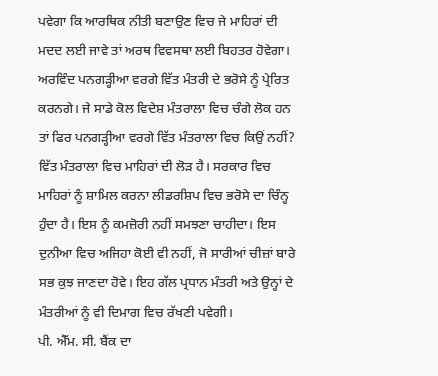ਪਵੇਗਾ ਕਿ ਆਰਥਿਕ ਨੀਤੀ ਬਣਾਉਣ ਵਿਚ ਜੇ ਮਾਹਿਰਾਂ ਦੀ ਮਦਦ ਲਈ ਜਾਵੇ ਤਾਂ ਅਰਥ ਵਿਵਸਥਾ ਲਈ ਬਿਹਤਰ ਹੋਵੇਗਾ। ਅਰਵਿੰਦ ਪਨਗੜ੍ਹੀਆ ਵਰਗੇ ਵਿੱਤ ਮੰਤਰੀ ਦੇ ਭਰੋਸੇ ਨੂੰ ਪ੍ਰੇਰਿਤ ਕਰਨਗੇ। ਜੇ ਸਾਡੇ ਕੋਲ ਵਿਦੇਸ਼ ਮੰਤਰਾਲਾ ਵਿਚ ਚੰਗੇ ਲੋਕ ਹਨ ਤਾਂ ਫਿਰ ਪਨਗੜ੍ਹੀਆ ਵਰਗੇ ਵਿੱਤ ਮੰਤਰਾਲਾ ਵਿਚ ਕਿਉਂ ਨਹੀਂ? ਵਿੱਤ ਮੰਤਰਾਲਾ ਵਿਚ ਮਾਹਿਰਾਂ ਦੀ ਲੋੜ ਹੈ। ਸਰਕਾਰ ਵਿਚ ਮਾਹਿਰਾਂ ਨੂੰ ਸ਼ਾਮਿਲ ਕਰਨਾ ਲੀਡਰਸ਼ਿਪ ਵਿਚ ਭਰੋਸੇ ਦਾ ਚਿੰਨ੍ਹ ਹੁੰਦਾ ਹੈ। ਇਸ ਨੂੰ ਕਮਜ਼ੋਰੀ ਨਹੀਂ ਸਮਝਣਾ ਚਾਹੀਦਾ। ਇਸ ਦੁਨੀਆ ਵਿਚ ਅਜਿਹਾ ਕੋਈ ਵੀ ਨਹੀਂ, ਜੋ ਸਾਰੀਆਂ ਚੀਜ਼ਾਂ ਬਾਰੇ ਸਭ ਕੁਝ ਜਾਣਦਾ ਹੋਵੇ। ਇਹ ਗੱਲ ਪ੍ਰਧਾਨ ਮੰਤਰੀ ਅਤੇ ਉਨ੍ਹਾਂ ਦੇ ਮੰਤਰੀਆਂ ਨੂੰ ਵੀ ਦਿਮਾਗ ਵਿਚ ਰੱਖਣੀ ਪਵੇਗੀ।
ਪੀ. ਐੱਮ. ਸੀ. ਬੈਂਕ ਦਾ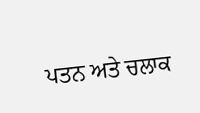ਪਤਨ ਅਤੇ ਚਲਾਕ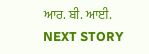ਆਰ. ਬੀ. ਆਈ.
NEXT STORY